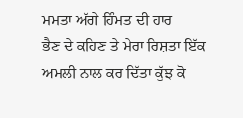ਮਮਤਾ ਅੱਗੇ ਹਿੰਮਤ ਦੀ ਹਾਰ
ਭੈਣ ਦੇ ਕਹਿਣ ਤੇ ਮੇਰਾ ਰਿਸ਼ਤਾ ਇੱਕ ਅਮਲੀ ਨਾਲ ਕਰ ਦਿੱਤਾ ਕੁੱਝ ਕੋ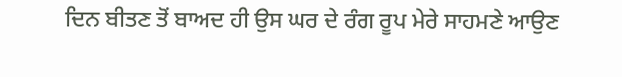ਦਿਨ ਬੀਤਣ ਤੋਂ ਬਾਅਦ ਹੀ ਉਸ ਘਰ ਦੇ ਰੰਗ ਰੂਪ ਮੇਰੇ ਸਾਹਮਣੇ ਆਉਣ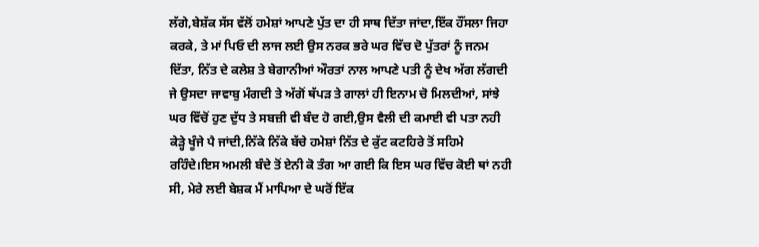ਲੱਗੇ,ਬੇਸ਼ੱਕ ਸੱਸ ਵੱਲੋਂ ਹਮੇਸ਼ਾਂ ਆਪਣੇ ਪੁੱਤ ਦਾ ਹੀ ਸਾਥ ਦਿੱਤਾ ਜਾਂਦਾ,ਇੱਕ ਹੌਂਸਲਾ ਜਿਹਾ ਕਰਕੇ, ਤੇ ਮਾਂ ਪਿਓ ਦੀ ਲਾਜ ਲਈ ਉਸ ਨਰਕ ਭਰੇ ਘਰ ਵਿੱਚ ਦੋ ਪੁੱਤਰਾਂ ਨੂੰ ਜਨਮ ਦਿੱਤਾ, ਨਿੱਤ ਦੇ ਕਲੇਸ਼ ਤੇ ਬੇਗਾਨੀਆਂ ਔਰਤਾਂ ਨਾਲ ਆਪਣੇ ਪਤੀ ਨੂੰ ਦੇਖ ਅੱਗ ਲੱਗਦੀ ਜੇ ਉਸਦਾ ਜਾਵਾਬੁ ਮੰਗਦੀ ਤੇ ਅੱਗੋਂ ਥੱਪੜ ਤੇ ਗਾਲਾਂ ਹੀ ਇਨਾਮ ਚੋ ਮਿਲਦੀਆਂ, ਸਾਂਝੇ ਘਰ ਵਿੱਚੋਂ ਹੁਣ ਦੁੱਧ ਤੇ ਸਬਜ਼ੀ ਵੀ ਬੰਦ ਹੋ ਗਈ,ਉਸ ਵੈਲੀ ਦੀ ਕਮਾਈ ਵੀ ਪਤਾ ਨਹੀ ਕੇੜ੍ਹੇ ਖੂੰਜੇ ਪੈ ਜਾਂਦੀ,ਨਿੱਕੇ ਨਿੱਕੇ ਬੱਚੇ ਹਮੇਸ਼ਾਂ ਨਿੱਤ ਦੇ ਕੁੱਟ ਕਟਹਿਰੇ ਤੋਂ ਸਹਿਮੇ ਰਹਿੰਦੇ।ਇਸ ਅਮਲੀ ਬੰਦੇ ਤੋਂ ਏਨੀ ਕੋ ਤੰਗ ਆ ਗਈ ਕਿ ਇਸ ਘਰ ਵਿੱਚ ਕੋਈ ਥਾਂ ਨਹੀ ਸੀ, ਮੇਰੇ ਲਈ ਬੇਸ਼ਕ ਮੈਂ ਮਾਪਿਆ ਦੇ ਘਰੋਂ ਇੱਕ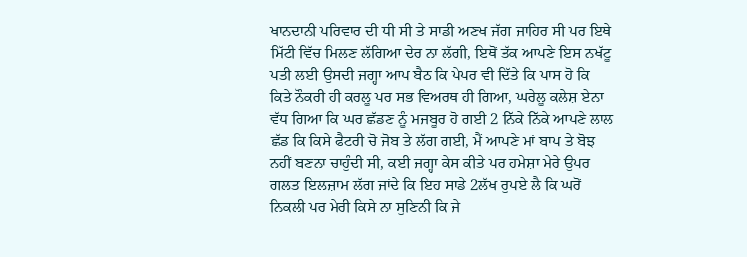ਖਾਨਦਾਨੀ ਪਰਿਵਾਰ ਦੀ ਧੀ ਸੀ ਤੇ ਸਾਡੀ ਅਣਖ ਜੱਗ ਜਾਹਿਰ ਸੀ ਪਰ ਇਥੇ ਮਿੱਟੀ ਵਿੱਚ ਮਿਲਣ ਲੱਗਿਆ ਦੇਰ ਨਾ ਲੱਗੀ, ਇਥੋਂ ਤੱਕ ਆਪਣੇ ਇਸ ਨਖੱਟੂ ਪਤੀ ਲਈ ਉਸਦੀ ਜਗ੍ਹਾ ਆਪ ਬੈਠ ਕਿ ਪੇਪਰ ਵੀ ਦਿੱਤੇ ਕਿ ਪਾਸ ਹੋ ਕਿ ਕਿਤੇ ਨੌਕਰੀ ਹੀ ਕਰਲੂ ਪਰ ਸਭ ਵਿਅਰਥ ਹੀ ਗਿਆ, ਘਰੇਲੂ ਕਲੇਸ਼ ਏਨਾ ਵੱਧ ਗਿਆ ਕਿ ਘਰ ਛੱਡਣ ਨੂੰ ਮਜਬੂਰ ਹੋ ਗਈ 2 ਨਿੱਕੇ ਨਿੱਕੇ ਆਪਣੇ ਲਾਲ ਛੱਡ ਕਿ ਕਿਸੇ ਫੈਟਰੀ ਚੋ ਜੋਬ ਤੇ ਲੱਗ ਗਈ, ਮੈਂ ਆਪਣੇ ਮਾਂ ਬਾਪ ਤੇ ਬੋਝ ਨਹੀਂ ਬਣਨਾ ਚਾਹੁੰਦੀ ਸੀ, ਕਈ ਜਗ੍ਹਾ ਕੇਸ ਕੀਤੇ ਪਰ ਹਮੇਸ਼ਾ ਮੇਰੇ ਉਪਰ ਗਲਤ ਇਲਜ਼ਾਮ ਲੱਗ ਜਾਂਦੇ ਕਿ ਇਹ ਸਾਡੇ 2ਲੱਖ ਰੁਪਏ ਲੈ ਕਿ ਘਰੋਂ ਨਿਕਲੀ ਪਰ ਮੇਰੀ ਕਿਸੇ ਨਾ ਸੁਣਿਨੀ ਕਿ ਜੇ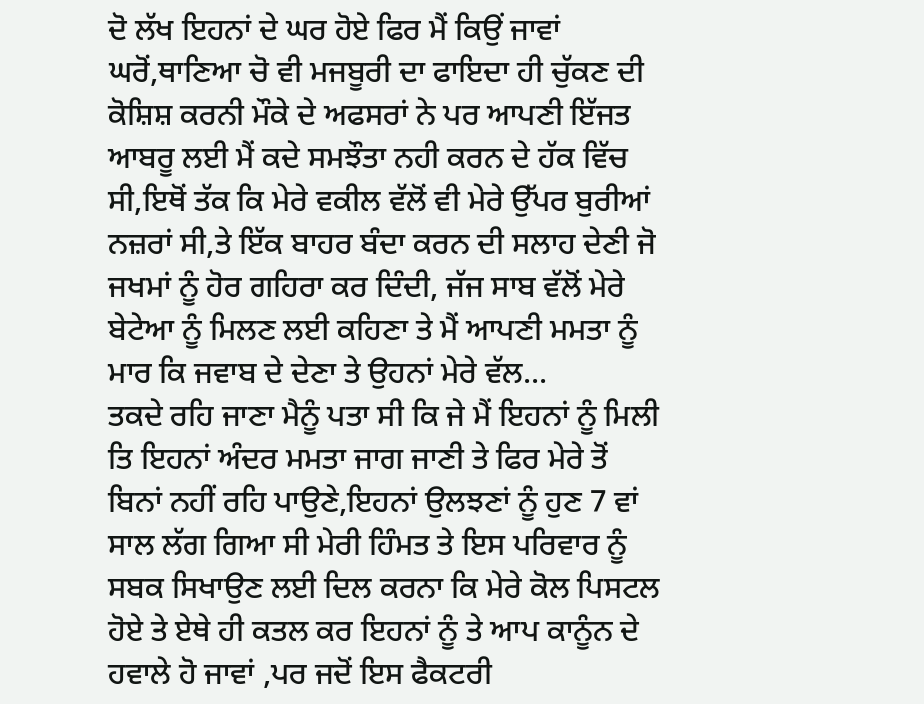ਦੋ ਲੱਖ ਇਹਨਾਂ ਦੇ ਘਰ ਹੋਏ ਫਿਰ ਮੈਂ ਕਿਉਂ ਜਾਵਾਂ ਘਰੋਂ,ਥਾਣਿਆ ਚੋ ਵੀ ਮਜਬੂਰੀ ਦਾ ਫਾਇਦਾ ਹੀ ਚੁੱਕਣ ਦੀ ਕੋਸ਼ਿਸ਼ ਕਰਨੀ ਮੌਕੇ ਦੇ ਅਫਸਰਾਂ ਨੇ ਪਰ ਆਪਣੀ ਇੱਜਤ ਆਬਰੂ ਲਈ ਮੈਂ ਕਦੇ ਸਮਝੌਤਾ ਨਹੀ ਕਰਨ ਦੇ ਹੱਕ ਵਿੱਚ ਸੀ,ਇਥੋਂ ਤੱਕ ਕਿ ਮੇਰੇ ਵਕੀਲ ਵੱਲੋਂ ਵੀ ਮੇਰੇ ਉੱਪਰ ਬੁਰੀਆਂ ਨਜ਼ਰਾਂ ਸੀ,ਤੇ ਇੱਕ ਬਾਹਰ ਬੰਦਾ ਕਰਨ ਦੀ ਸਲਾਹ ਦੇਣੀ ਜੋ ਜਖਮਾਂ ਨੂੰ ਹੋਰ ਗਹਿਰਾ ਕਰ ਦਿੰਦੀ, ਜੱਜ ਸਾਬ ਵੱਲੋਂ ਮੇਰੇ ਬੇਟੇਆ ਨੂੰ ਮਿਲਣ ਲਈ ਕਹਿਣਾ ਤੇ ਮੈਂ ਆਪਣੀ ਮਮਤਾ ਨੂੰ ਮਾਰ ਕਿ ਜਵਾਬ ਦੇ ਦੇਣਾ ਤੇ ਉਹਨਾਂ ਮੇਰੇ ਵੱਲ...
ਤਕਦੇ ਰਹਿ ਜਾਣਾ ਮੈਨੂੰ ਪਤਾ ਸੀ ਕਿ ਜੇ ਮੈਂ ਇਹਨਾਂ ਨੂੰ ਮਿਲੀ ਤਿ ਇਹਨਾਂ ਅੰਦਰ ਮਮਤਾ ਜਾਗ ਜਾਣੀ ਤੇ ਫਿਰ ਮੇਰੇ ਤੋਂ ਬਿਨਾਂ ਨਹੀਂ ਰਹਿ ਪਾਉਣੇ,ਇਹਨਾਂ ਉਲਝਣਾਂ ਨੂੰ ਹੁਣ 7 ਵਾਂ ਸਾਲ ਲੱਗ ਗਿਆ ਸੀ ਮੇਰੀ ਹਿੰਮਤ ਤੇ ਇਸ ਪਰਿਵਾਰ ਨੂੰ ਸਬਕ ਸਿਖਾਉਣ ਲਈ ਦਿਲ ਕਰਨਾ ਕਿ ਮੇਰੇ ਕੋਲ ਪਿਸਟਲ ਹੋਏ ਤੇ ਏਥੇ ਹੀ ਕਤਲ ਕਰ ਇਹਨਾਂ ਨੂੰ ਤੇ ਆਪ ਕਾਨੂੰਨ ਦੇ ਹਵਾਲੇ ਹੋ ਜਾਵਾਂ ,ਪਰ ਜਦੋਂ ਇਸ ਫੈਕਟਰੀ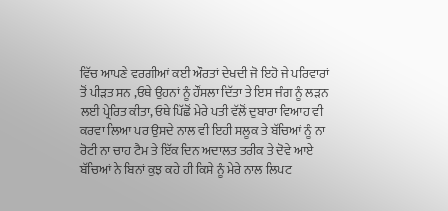ਵਿੱਚ ਆਪਣੇ ਵਰਗੀਆਂ ਕਈ ਔਰਤਾਂ ਦੇਖਦੀ ਜੋ ਇਹੋ ਜੇ ਪਰਿਵਾਰਾਂ ਤੋਂ ਪੀੜਤ ਸਨ ,ਓਥੇ ਉਹਨਾਂ ਨੂੰ ਹੌਂਸਲਾ ਦਿੱਤਾ ਤੇ ਇਸ ਜੰਗ ਨੂੰ ਲੜਨ ਲਈ ਪ੍ਰੇਰਿਤ ਕੀਤਾ, ਓਥੇ ਪਿੱਛੋਂ ਮੇਰੇ ਪਤੀ ਵੱਲੋਂ ਦੁਬਾਰਾ ਵਿਆਹ ਵੀ ਕਰਵਾ ਲਿਆ ਪਰ ਉਸਦੇ ਨਾਲ ਵੀ ਇਹੀ ਸਲੂਕ ਤੇ ਬੱਚਿਆਂ ਨੂੰ ਨਾ ਰੋਟੀ ਨਾ ਚਾਹ ਟੈਮ ਤੇ ਇੱਕ ਦਿਨ ਅਦਾਲਤ ਤਰੀਕ ਤੇ ਦੋਵੇ ਆਏ ਬੱਚਿਆਂ ਨੇ ਬਿਨਾਂ ਕੁਝ ਕਹੇ ਹੀ ਕਿਸੇ ਨੂੰ ਮੇਰੇ ਨਾਲ ਲਿਪਟ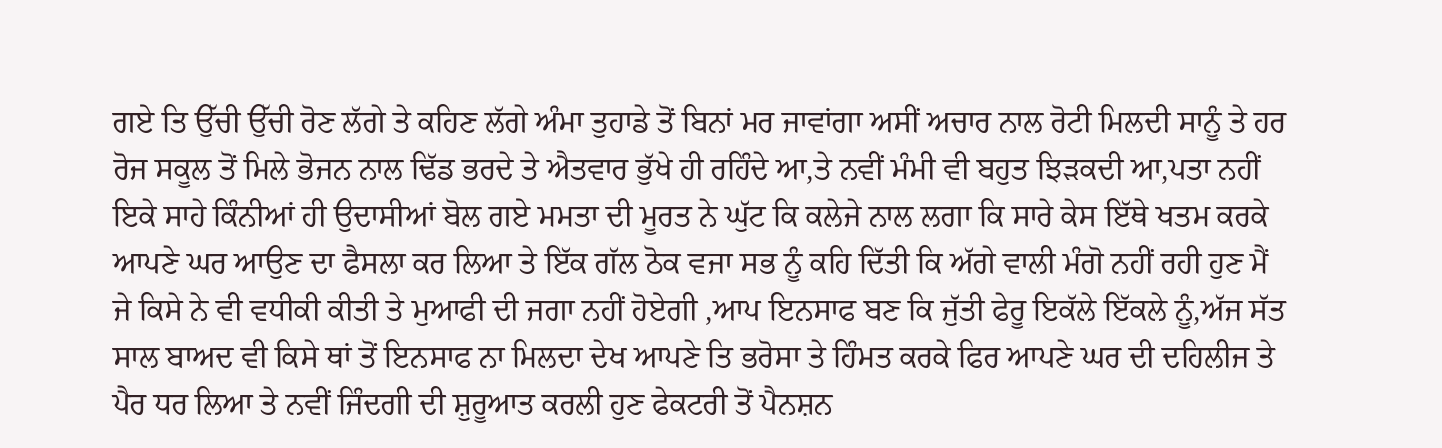ਗਏ ਤਿ ਉੱਚੀ ਉੱਚੀ ਰੋਣ ਲੱਗੇ ਤੇ ਕਹਿਣ ਲੱਗੇ ਅੰਮਾ ਤੁਹਾਡੇ ਤੋਂ ਬਿਨਾਂ ਮਰ ਜਾਵਾਂਗਾ ਅਸੀਂ ਅਚਾਰ ਨਾਲ ਰੋਟੀ ਮਿਲਦੀ ਸਾਨੂੰ ਤੇ ਹਰ ਰੋਜ ਸਕੂਲ ਤੋਂ ਮਿਲੇ ਭੋਜਨ ਨਾਲ ਢਿੱਡ ਭਰਦੇ ਤੇ ਐਤਵਾਰ ਭੁੱਖੇ ਹੀ ਰਹਿੰਦੇ ਆ,ਤੇ ਨਵੀਂ ਮੰਮੀ ਵੀ ਬਹੁਤ ਝਿੜਕਦੀ ਆ,ਪਤਾ ਨਹੀਂ ਇਕੇ ਸਾਹੇ ਕਿੰਨੀਆਂ ਹੀ ਉਦਾਸੀਆਂ ਬੋਲ ਗਏ ਮਮਤਾ ਦੀ ਮੂਰਤ ਨੇ ਘੁੱਟ ਕਿ ਕਲੇਜੇ ਨਾਲ ਲਗਾ ਕਿ ਸਾਰੇ ਕੇਸ ਇੱਥੇ ਖਤਮ ਕਰਕੇ ਆਪਣੇ ਘਰ ਆਉਣ ਦਾ ਫੈਸਲਾ ਕਰ ਲਿਆ ਤੇ ਇੱਕ ਗੱਲ ਠੋਕ ਵਜਾ ਸਭ ਨੂੰ ਕਹਿ ਦਿੱਤੀ ਕਿ ਅੱਗੇ ਵਾਲੀ ਮੰਗੋ ਨਹੀਂ ਰਹੀ ਹੁਣ ਮੈਂ ਜੇ ਕਿਸੇ ਨੇ ਵੀ ਵਧੀਕੀ ਕੀਤੀ ਤੇ ਮੁਆਫੀ ਦੀ ਜਗਾ ਨਹੀਂ ਹੋਏਗੀ ,ਆਪ ਇਨਸਾਫ ਬਣ ਕਿ ਜੁੱਤੀ ਫੇਰੂ ਇਕੱਲੇ ਇੱਕਲੇ ਨੂੰ,ਅੱਜ ਸੱਤ ਸਾਲ ਬਾਅਦ ਵੀ ਕਿਸੇ ਥਾਂ ਤੋਂ ਇਨਸਾਫ ਨਾ ਮਿਲਦਾ ਦੇਖ ਆਪਣੇ ਤਿ ਭਰੋਸਾ ਤੇ ਹਿੰਮਤ ਕਰਕੇ ਫਿਰ ਆਪਣੇ ਘਰ ਦੀ ਦਹਿਲੀਜ ਤੇ ਪੈਰ ਧਰ ਲਿਆ ਤੇ ਨਵੀਂ ਜਿੰਦਗੀ ਦੀ ਸ਼ੁਰੂਆਤ ਕਰਲੀ ਹੁਣ ਫੇਕਟਰੀ ਤੋਂ ਪੈਨਸ਼ਨ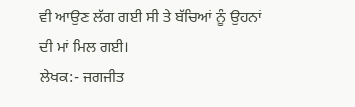ਵੀ ਆਉਣ ਲੱਗ ਗਈ ਸੀ ਤੇ ਬੱਚਿਆਂ ਨੂੰ ਉਹਨਾਂ ਦੀ ਮਾਂ ਮਿਲ ਗਈ।
ਲੇਖਕ:- ਜਗਜੀਤ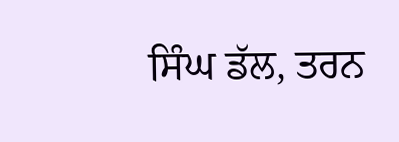ਸਿੰਘ ਡੱਲ, ਤਰਨ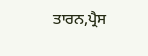ਤਾਰਨ,ਪ੍ਰੈਸ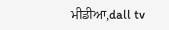ਮੀਡੀਆ,dall tv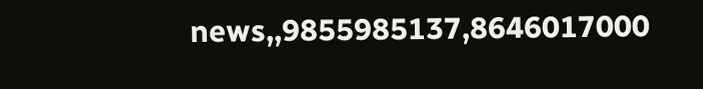news,,9855985137,8646017000